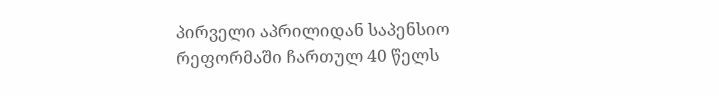პირველი აპრილიდან საპენსიო რეფორმაში ჩართულ 40 წელს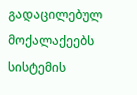გადაცილებულ მოქალაქეებს სისტემის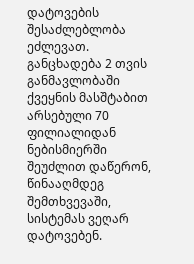დატოვების შესაძლებლობა ეძლევათ. განცხადება 2 თვის განმავლობაში ქვეყნის მასშტაბით არსებული 70 ფილიალიდან ნებისმიერში შეუძლით დაწერონ, წინააღმდეგ შემთხვევაში, სისტემას ვეღარ დატოვებენ.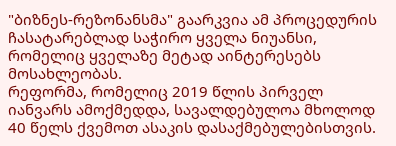"ბიზნეს-რეზონანსმა" გაარკვია ამ პროცედურის ჩასატარებლად საჭირო ყველა ნიუანსი, რომელიც ყველაზე მეტად აინტერესებს მოსახლეობას.
რეფორმა, რომელიც 2019 წლის პირველ იანვარს ამოქმედდა, სავალდებულოა მხოლოდ 40 წელს ქვემოთ ასაკის დასაქმებულებისთვის.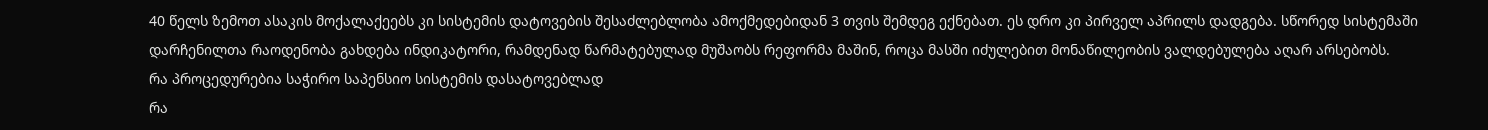40 წელს ზემოთ ასაკის მოქალაქეებს კი სისტემის დატოვების შესაძლებლობა ამოქმედებიდან 3 თვის შემდეგ ექნებათ. ეს დრო კი პირველ აპრილს დადგება. სწორედ სისტემაში დარჩენილთა რაოდენობა გახდება ინდიკატორი, რამდენად წარმატებულად მუშაობს რეფორმა მაშინ, როცა მასში იძულებით მონაწილეობის ვალდებულება აღარ არსებობს.
რა პროცედურებია საჭირო საპენსიო სისტემის დასატოვებლად
რა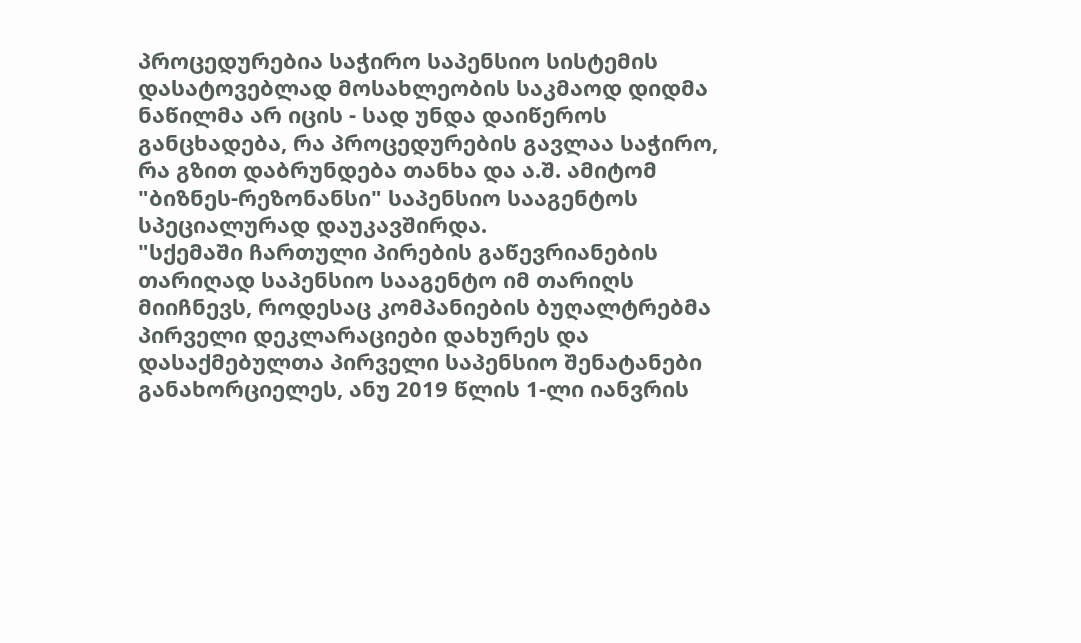პროცედურებია საჭირო საპენსიო სისტემის დასატოვებლად მოსახლეობის საკმაოდ დიდმა ნაწილმა არ იცის - სად უნდა დაიწეროს განცხადება, რა პროცედურების გავლაა საჭირო, რა გზით დაბრუნდება თანხა და ა.შ. ამიტომ "ბიზნეს-რეზონანსი" საპენსიო სააგენტოს სპეციალურად დაუკავშირდა.
"სქემაში ჩართული პირების გაწევრიანების თარიღად საპენსიო სააგენტო იმ თარიღს მიიჩნევს, როდესაც კომპანიების ბუღალტრებმა პირველი დეკლარაციები დახურეს და დასაქმებულთა პირველი საპენსიო შენატანები განახორციელეს, ანუ 2019 წლის 1-ლი იანვრის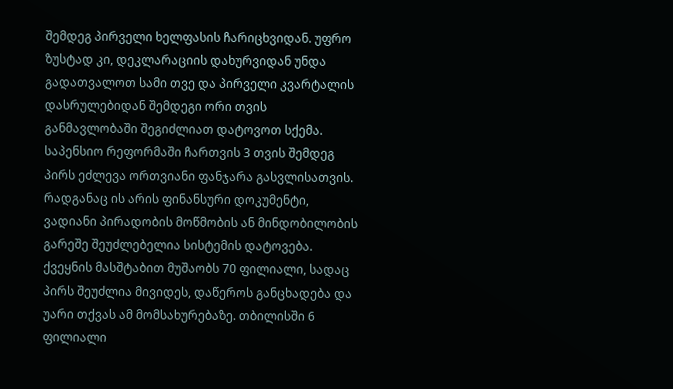შემდეგ პირველი ხელფასის ჩარიცხვიდან. უფრო ზუსტად კი, დეკლარაციის დახურვიდან უნდა გადათვალოთ სამი თვე და პირველი კვარტალის დასრულებიდან შემდეგი ორი თვის განმავლობაში შეგიძლიათ დატოვოთ სქემა.
საპენსიო რეფორმაში ჩართვის 3 თვის შემდეგ პირს ეძლევა ორთვიანი ფანჯარა გასვლისათვის. რადგანაც ის არის ფინანსური დოკუმენტი, ვადიანი პირადობის მოწმობის ან მინდობილობის გარეშე შეუძლებელია სისტემის დატოვება. ქვეყნის მასშტაბით მუშაობს 70 ფილიალი, სადაც პირს შეუძლია მივიდეს, დაწეროს განცხადება და უარი თქვას ამ მომსახურებაზე. თბილისში 6 ფილიალი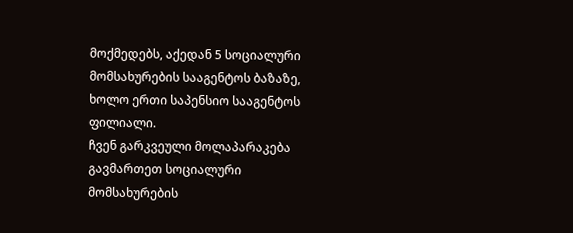მოქმედებს, აქედან 5 სოციალური მომსახურების სააგენტოს ბაზაზე, ხოლო ერთი საპენსიო სააგენტოს ფილიალი.
ჩვენ გარკვეული მოლაპარაკება გავმართეთ სოციალური მომსახურების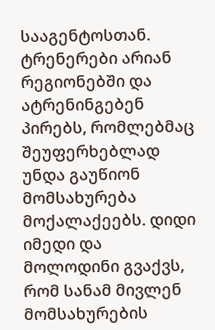სააგენტოსთან. ტრენერები არიან რეგიონებში და ატრენინგებენ პირებს, რომლებმაც შეუფერხებლად უნდა გაუწიონ მომსახურება მოქალაქეებს. დიდი იმედი და მოლოდინი გვაქვს, რომ სანამ მივლენ მომსახურების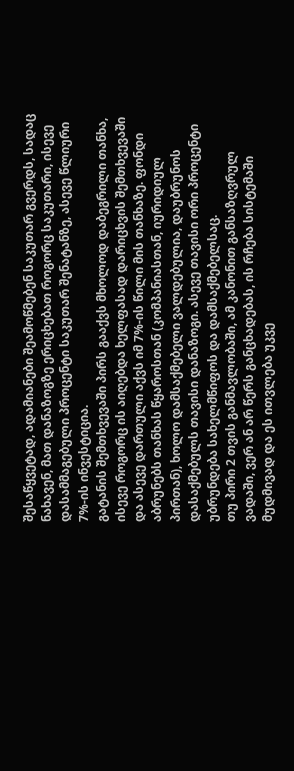შესაწყვეტად, ადამიანები შეამოწმებენ საკუთარ გვერდს, სადაც ნახავენ, მათ დანაზოგზე ერიცხებათ როგორც საკუთარი, ისევე დასამმაგებული პროცენტი საკუთარ შენატანზე, ასევე წლიური 7%-ის ინვესტიცია.
გატანის შემთხვევაში პირს გააქვს მხოლოდ დაბეგრილი თანხა, ისევე როგორც ის აიღებდა ხელფასად დარიცხვის შემთხვევაში და ასევე დართული აქვს იმ 7%-ის წილი მის თანხაზე. ფონდი აბრუნებს თანხას წყაროსთან (კომპანიასთან, იურიდიულ პირთან), ხოლო დამსაქმებელი ვალდებულია, დაუბრუნოს დასაქმებულს თავისი დანაზოგი. ასევე თავისი ორი პროცენტი უბრუნდება სახელმწიფოს და დამსაქმებელსაც.
თუ პირი 2 თვის განმავლობაში, ამ კანონით განსაზღვრულ ვადაში, ვერ ან არ წერს განცხადებას, ის რჩება სისტემაში მუდმივად და ეს ითვლება უკვე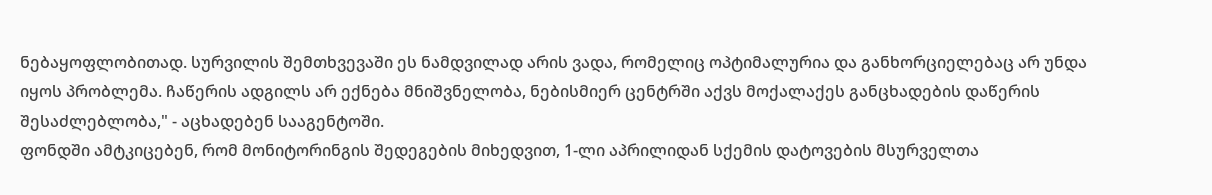ნებაყოფლობითად. სურვილის შემთხვევაში ეს ნამდვილად არის ვადა, რომელიც ოპტიმალურია და განხორციელებაც არ უნდა იყოს პრობლემა. ჩაწერის ადგილს არ ექნება მნიშვნელობა, ნებისმიერ ცენტრში აქვს მოქალაქეს განცხადების დაწერის შესაძლებლობა," - აცხადებენ სააგენტოში.
ფონდში ამტკიცებენ, რომ მონიტორინგის შედეგების მიხედვით, 1-ლი აპრილიდან სქემის დატოვების მსურველთა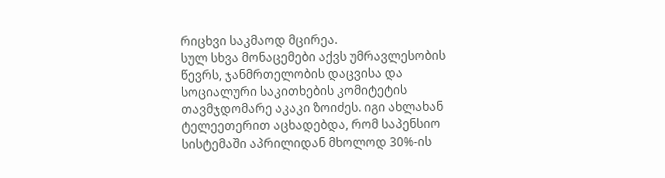რიცხვი საკმაოდ მცირეა.
სულ სხვა მონაცემები აქვს უმრავლესობის წევრს, ჯანმრთელობის დაცვისა და სოციალური საკითხების კომიტეტის თავმჯდომარე აკაკი ზოიძეს. იგი ახლახან ტელეეთერით აცხადებდა, რომ საპენსიო სისტემაში აპრილიდან მხოლოდ 30%-ის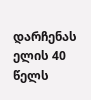დარჩენას ელის 40 წელს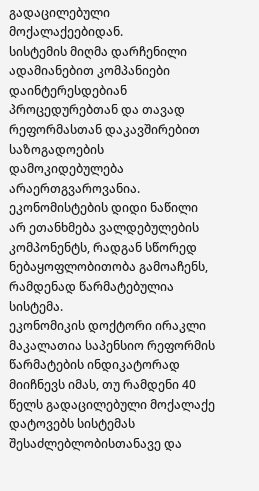გადაცილებული მოქალაქეებიდან.
სისტემის მიღმა დარჩენილი ადამიანებით კომპანიები დაინტერესდებიან
პროცედურებთან და თავად რეფორმასთან დაკავშირებით საზოგადოების დამოკიდებულება არაერთგვაროვანია. ეკონომისტების დიდი ნაწილი არ ეთანხმება ვალდებულების კომპონენტს, რადგან სწორედ ნებაყოფლობითობა გამოაჩენს, რამდენად წარმატებულია სისტემა.
ეკონომიკის დოქტორი ირაკლი მაკალათია საპენსიო რეფორმის წარმატების ინდიკატორად მიიჩნევს იმას, თუ რამდენი 40 წელს გადაცილებული მოქალაქე დატოვებს სისტემას შესაძლებლობისთანავე და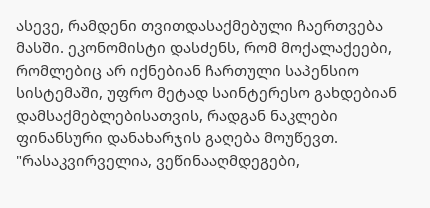ასევე, რამდენი თვითდასაქმებული ჩაერთვება მასში. ეკონომისტი დასძენს, რომ მოქალაქეები, რომლებიც არ იქნებიან ჩართული საპენსიო სისტემაში, უფრო მეტად საინტერესო გახდებიან დამსაქმებლებისათვის, რადგან ნაკლები ფინანსური დანახარჯის გაღება მოუწევთ.
"რასაკვირველია, ვეწინააღმდეგები,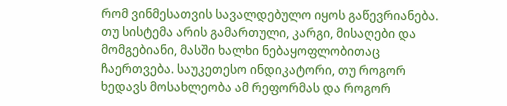რომ ვინმესათვის სავალდებულო იყოს გაწევრიანება. თუ სისტემა არის გამართული, კარგი, მისაღები და მომგებიანი, მასში ხალხი ნებაყოფლობითაც ჩაერთვება. საუკეთესო ინდიკატორი, თუ როგორ ხედავს მოსახლეობა ამ რეფორმას და როგორ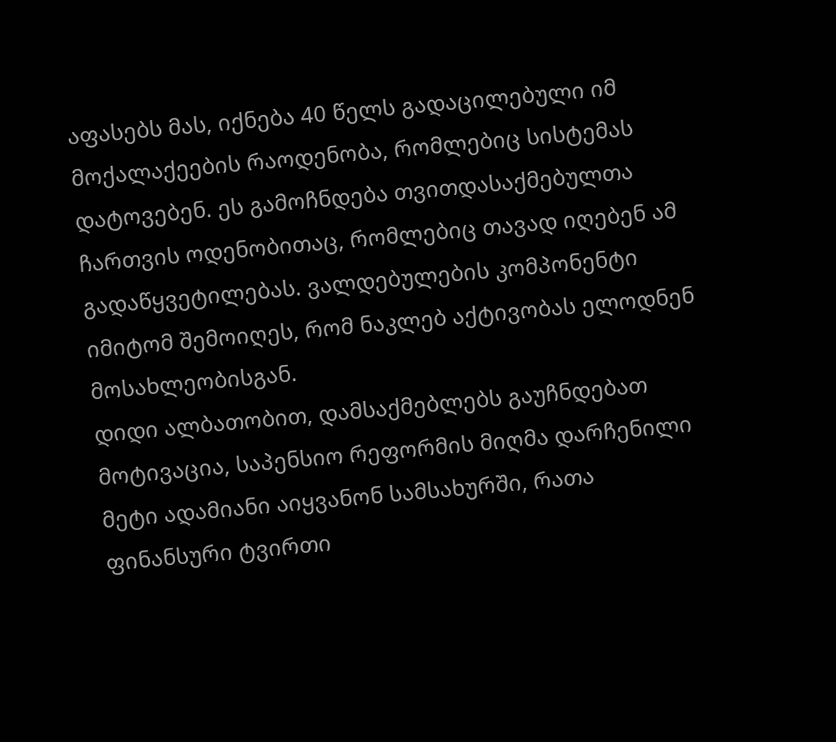აფასებს მას, იქნება 40 წელს გადაცილებული იმ მოქალაქეების რაოდენობა, რომლებიც სისტემას დატოვებენ. ეს გამოჩნდება თვითდასაქმებულთა ჩართვის ოდენობითაც, რომლებიც თავად იღებენ ამ გადაწყვეტილებას. ვალდებულების კომპონენტი იმიტომ შემოიღეს, რომ ნაკლებ აქტივობას ელოდნენ მოსახლეობისგან.
დიდი ალბათობით, დამსაქმებლებს გაუჩნდებათ მოტივაცია, საპენსიო რეფორმის მიღმა დარჩენილი მეტი ადამიანი აიყვანონ სამსახურში, რათა ფინანსური ტვირთი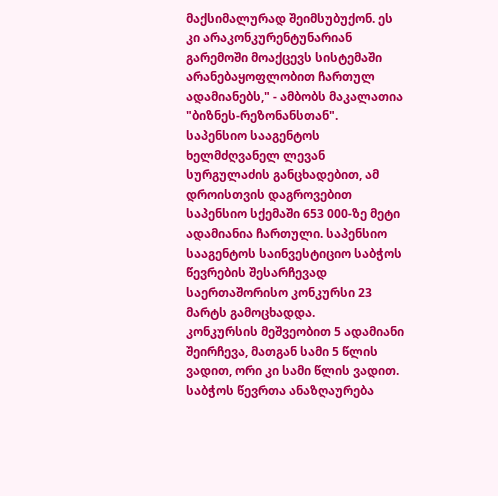მაქსიმალურად შეიმსუბუქონ. ეს კი არაკონკურენტუნარიან გარემოში მოაქცევს სისტემაში არანებაყოფლობით ჩართულ ადამიანებს," - ამბობს მაკალათია "ბიზნეს-რეზონანსთან".
საპენსიო სააგენტოს ხელმძღვანელ ლევან სურგულაძის განცხადებით, ამ დროისთვის დაგროვებით საპენსიო სქემაში 653 000-ზე მეტი ადამიანია ჩართული. საპენსიო სააგენტოს საინვესტიციო საბჭოს წევრების შესარჩევად საერთაშორისო კონკურსი 23 მარტს გამოცხადდა.
კონკურსის მეშვეობით 5 ადამიანი შეირჩევა, მათგან სამი 5 წლის ვადით, ორი კი სამი წლის ვადით. საბჭოს წევრთა ანაზღაურება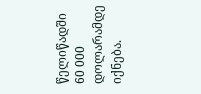წელიწადში 60 000 დოლარამდე იქნება.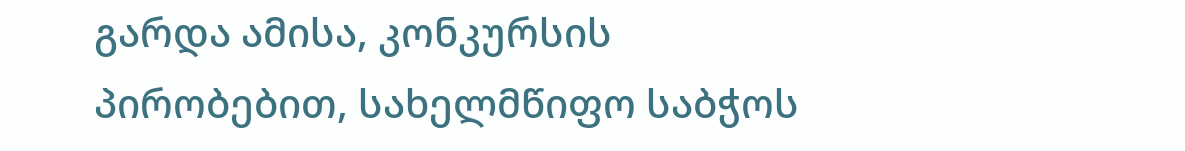გარდა ამისა, კონკურსის პირობებით, სახელმწიფო საბჭოს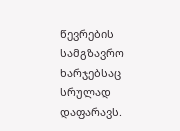წევრების სამგზავრო ხარჯებსაც სრულად დაფარავს.